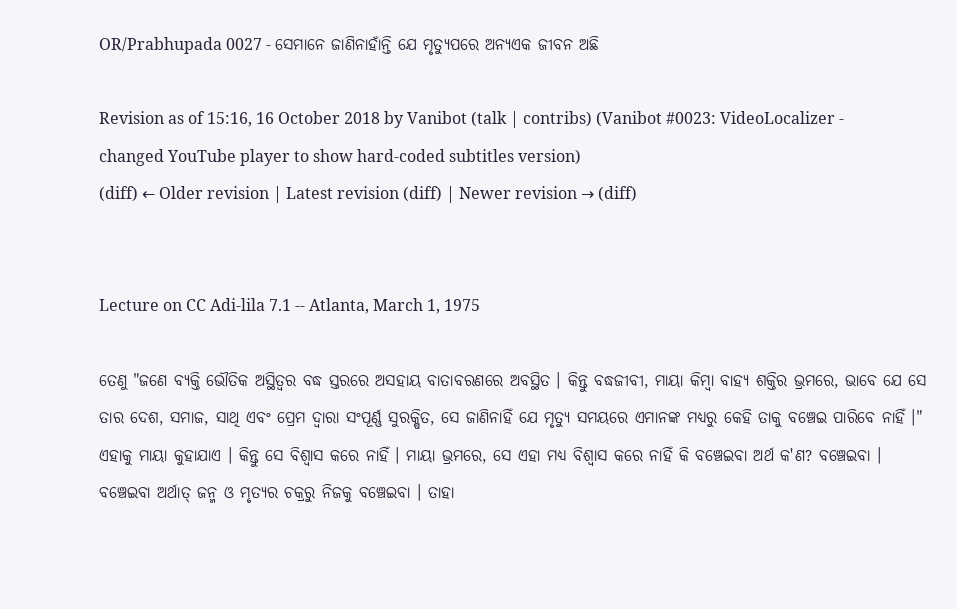OR/Prabhupada 0027 - ସେମାନେ ଜାଣିନାହାଁନ୍ତି ଯେ ମୃତ୍ୟୁପରେ ଅନ୍ୟଏକ ଜୀବନ ଅଛି

Revision as of 15:16, 16 October 2018 by Vanibot (talk | contribs) (Vanibot #0023: VideoLocalizer - changed YouTube player to show hard-coded subtitles version)
(diff) ← Older revision | Latest revision (diff) | Newer revision → (diff)


Lecture on CC Adi-lila 7.1 -- Atlanta, March 1, 1975

ତେଣୁ "ଜଣେ ବ୍ୟକ୍ତି ଭୌତିକ ଅସ୍ଥିତ୍ଵର ବଦ୍ଧ ସ୍ତରରେ ଅସହାୟ ବାତାବରଣରେ ଅବସ୍ଥିତ । କିନ୍ତୁ ବଦ୍ଧଜୀବୀ, ମାୟା କିମ୍ଵା ବାହ୍ୟ ଶକ୍ତିର ଭ୍ରମରେ, ଭାବେ ଯେ ସେ ତାର ଦେଶ, ସମାଜ, ସାଥି ଏବଂ ପ୍ରେମ ଦ୍ଵାରା ସଂପୂର୍ଣ୍ଣ ସୁରକ୍ଷିତ, ସେ ଜାଣିନାହିଁ ଯେ ମୃତ୍ୟୁ ସମୟରେ ଏମାନଙ୍କ ମଧ୍ୟରୁ କେହି ତାକୁ ବଞ୍ଚେଇ ପାରିବେ ନାହିଁ ।" ଏହାକୁ ମାୟା କୁହାଯାଏ । କିନ୍ତୁ ସେ ବିଶ୍ଵାସ କରେ ନାହିଁ । ମାୟା ଭ୍ରମରେ, ସେ ଏହା ମଧ୍ୟ ବିଶ୍ଵାସ କରେ ନାହିଁ କି ବଞ୍ଚେଇବା ଅର୍ଥ କ'ଣ? ବଞ୍ଚେଇବା । ବଞ୍ଚେଇବା ଅର୍ଥାତ୍ ଜନ୍ମ ଓ ମୃତ୍ୟର ଚକ୍ରରୁ ନିଜକୁ ବଞ୍ଚେଇବା । ତାହା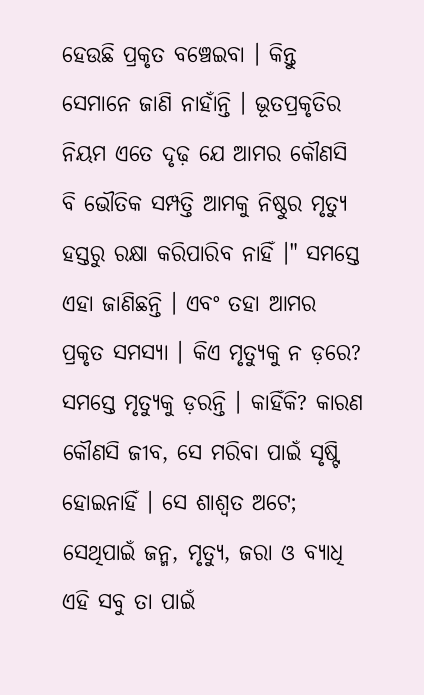ହେଉଛି ପ୍ରକୃତ ବଞ୍ଚେଇବା । କିନ୍ତୁ ସେମାନେ ଜାଣି ନାହାଁନ୍ତି । ଭୂତପ୍ରକୃତିର ନିୟମ ଏତେ ଦୃଢ଼ ଯେ ଆମର କୌଣସି ବି ଭୌତିକ ସମ୍ପତ୍ତି ଆମକୁ ନିଷ୍ଠୁର ମୃତ୍ୟୁ ହସ୍ତରୁ ରକ୍ଷା କରିପାରିବ ନାହିଁ ।" ସମସ୍ତେ ଏହା ଜାଣିଛନ୍ତି । ଏବଂ ତହା ଆମର ପ୍ରକୃତ ସମସ୍ୟା । କିଏ ମୃତ୍ୟୁକୁ ନ ଡ଼ରେ? ସମସ୍ତେ ମୃତ୍ୟୁକୁ ଡ଼ରନ୍ତି । କାହିଁକି? କାରଣ କୌଣସି ଜୀବ, ସେ ମରିବା ପାଇଁ ସୃଷ୍ଟି ହୋଇନାହିଁ । ସେ ଶାଶ୍ଵତ ଅଟେ; ସେଥିପାଇଁ ଜନ୍ମ, ମୃତ୍ୟୁ, ଜରା ଓ ବ୍ୟାଧି ଏହି ସବୁ ତା ପାଇଁ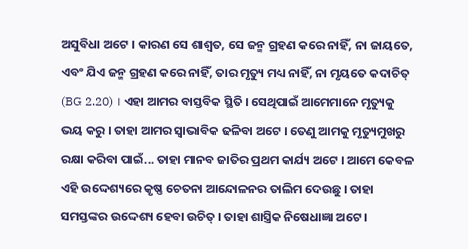ଅସୁବିଧା ଅଟେ । କାରଣ ସେ ଶାଶ୍ଵତ, ସେ ଜନ୍ମ ଗ୍ରହଣ କରେ ନାହିଁ, ନା ଜାୟତେ, ଏବଂ ଯିଏ ଜନ୍ମ ଗ୍ରହଣ କରେ ନାହିଁ, ତାର ମୃତ୍ୟୁ ମଧ୍ୟ ନାହିଁ, ନା ମୃୟତେ କଦାଚିତ୍ (BG 2.20) । ଏହା ଆମର ବାସ୍ତବିକ ସ୍ଥିତି । ସେଥିପାଇଁ ଆମେମାନେ ମୃତ୍ୟୁକୁ ଭୟ କରୁ । ତାହା ଆମର ସ୍ଵାଭାବିକ ଢଳିବା ଅଟେ । ତେଣୁ ଆମକୁ ମୃତ୍ୟୁମୁଖରୁ ରକ୍ଷା କରିବା ପାଇଁ... ତାହା ମାନବ ଜାତିର ପ୍ରଥମ କାର୍ଯ୍ୟ ଅଟେ । ଆମେ କେବଳ ଏହି ଉଦ୍ଦେଶ୍ୟରେ କୃଷ୍ଣ ଚେତନା ଆନ୍ଦୋଳନର ତାଲିମ ଦେଉଛୁ । ତାହା ସମସ୍ତଙ୍କର ଉଦ୍ଦେଶ୍ୟ ହେବା ଉଚିତ୍ । ତାହା ଶାସ୍ତ୍ରିକ ନିଷେଧାଜ୍ଞା ଅଟେ ।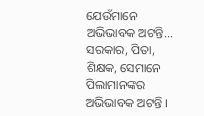ଯେଉଁମାନେ ଅଭିଭାବକ ଅଟନ୍ତି... ସରକାର, ପିତା, ଶିକ୍ଷକ, ସେମାନେ ପିଲାମାନଙ୍କର ଅଭିଭାବକ ଅଟନ୍ତି ।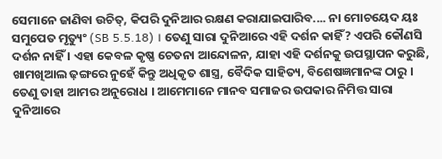ସେମାନେ ଜାଣିବା ଉଚିତ୍, କିପରି ଦୁନିଆର ରକ୍ଷଣ କରାଯାଇପାରିବ.... ନା ମୋଚୟେଦ ୟଃ ସମୁପେତ ମୃତ୍ୟୁଂ (SB 5.5.18) । ତେଣୁ ସାରା ଦୁନିଆରେ ଏହି ଦର୍ଶନ କାହିଁ? ଏପରି କୌଣସି ଦର୍ଶନ ନାହିଁ । ଏହା କେବଳ କୃଷ୍ଣ ଚେତନା ଆନ୍ଦୋଳନ, ଯାହା ଏହି ଦର୍ଶନକୁ ଉପସ୍ଥାପନ କରୁଛି, ଖାମଖିଆଲ ଢ଼ଙ୍ଗରେ ନୁହେଁ କିନ୍ତୁ ଅଧିକୃତ ଶାସ୍ତ୍ର, ବୈଦିକ ସାହିତ୍ୟ, ବିଶେଷଜ୍ଞମାନଙ୍କ ଠାରୁ । ତେଣୁ ତାହା ଆମର ଅନୁରୋଧ । ଆମେମାନେ ମାନବ ସମାଜର ଉପକାର ନିମିତ୍ତ ସାରା ଦୁନିଆରେ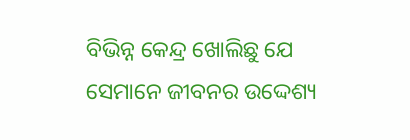ବିଭିନ୍ନ କେନ୍ଦ୍ର ଖୋଲିଛୁ ଯେ ସେମାନେ ଜୀବନର ଉଦ୍ଦେଶ୍ୟ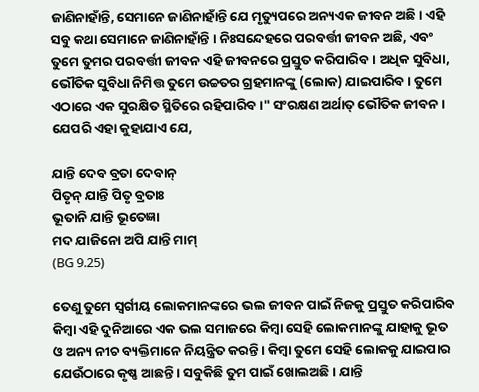ଜାଣିନାହାଁନ୍ତି, ସେମାନେ ଜାଣିନାହାଁନ୍ତି ଯେ ମୃତ୍ୟୁପରେ ଅନ୍ୟଏକ ଜୀବନ ଅଛି । ଏହି ସବୁ କଥା ସେମାନେ ଜାଣିନାହାଁନ୍ତି । ନିଃସନ୍ଦେହରେ ପରବର୍ତ୍ତୀ ଜୀବନ ଅଛି, ଏବଂ ତୁମେ ତୁମର ପରବର୍ତ୍ତୀ ଜୀବନ ଏହି ଜୀବନରେ ପ୍ରସ୍ତୁତ କରିପାରିବ । ଅଧିକ ସୁବିଧା, ଭୌତିକ ସୁବିଧା ନିମିତ୍ତ ତୁମେ ଉଚ୍ଚତର ଗ୍ରହମାନଙ୍କୁ (ଲୋକ) ଯାଇପାରିବ । ତୁମେ ଏଠାରେ ଏକ ସୁରକ୍ଷିତ ସ୍ଥିତିରେ ରହିପାରିବ ।" ସଂରକ୍ଷଣ ଅର୍ଥାତ୍ ଭୌତିକ ଜୀବନ । ଯେପରି ଏହା କୁହାଯାଏ ଯେ,

ଯାନ୍ତି ଦେବ ବ୍ରତା ଦେବାନ୍
ପିତୃନ୍ ଯାନ୍ତି ପିତୃ ବ୍ରତାଃ
ଭୂତାନି ଯାନ୍ତି ଭୂତେଜ୍ଞା
ମଦ ଯାଜିନୋ ଅପି ଯାନ୍ତି ମାମ୍
(BG 9.25)

ତେଣୁ ତୁମେ ସ୍ଵର୍ଗୀୟ ଲୋକମାନଙ୍କରେ ଭଲ ଜୀବନ ପାଇଁ ନିଜକୁ ପ୍ରସ୍ତୁତ କରିପାରିବ କିମ୍ଵା ଏହି ଦୁନିଆରେ ଏକ ଭଲ ସମାଜରେ କିମ୍ଵା ସେହି ଲୋକମାନଙ୍କୁ ଯାହାକୁ ଭୂତ ଓ ଅନ୍ୟ ନୀଚ ବ୍ୟକ୍ତିମାନେ ନିୟନ୍ତ୍ରିତ କରନ୍ତି । କିମ୍ଵା ତୁମେ ସେହି ଲୋକକୁ ଯାଇପାର ଯେଉଁଠାରେ କୃଷ୍ଣ ଆଛନ୍ତି । ସବୁକିଛି ତୁମ ପାଇଁ ଖୋଲଅଛି । ଯାନ୍ତି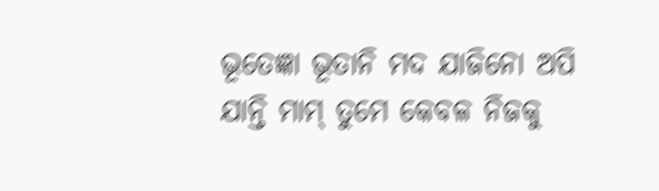ଭୂତେଜ୍ଞା ଭୂତାନି ମଦ ଯାଜିନୋ ଅପି ଯାନ୍ତି ମାମ୍ ତୁମେ କେବଳ ନିଜକୁ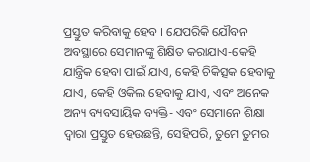ପ୍ରସ୍ତୁତ କରିବାକୁ ହେବ । ଯେପରିକି ଯୌବନ ଅବସ୍ଥାରେ ସେମାନଙ୍କୁ ଶିକ୍ଷିତ କରାଯାଏ-କେହି ଯାନ୍ତ୍ରିକ ହେବା ପାଇଁ ଯାଏ, କେହି ଚିକିତ୍ସକ ହେବାକୁ ଯାଏ, କେହି ଓକିଲ ହେବାକୁ ଯାଏ, ଏବଂ ଅନେକ ଅନ୍ୟ ବ୍ୟବସାୟିକ ବ୍ୟକ୍ତି- ଏବଂ ସେମାନେ ଶିକ୍ଷା ଦ୍ଵାରା ପ୍ରସ୍ତୁତ ହେଉଛନ୍ତି, ସେହିପରି, ତୁମେ ତୁମର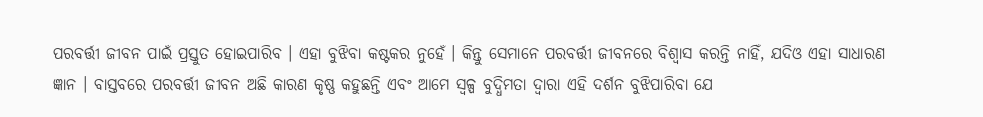ପରବର୍ତ୍ତୀ ଜୀବନ ପାଇଁ ପ୍ରସ୍ତୁତ ହୋଇପାରିବ । ଏହା ବୁଝିବା କଷ୍ଟକର ନୁହେଁ । କିନ୍ତୁ ସେମାନେ ପରବର୍ତ୍ତୀ ଜୀବନରେ ବିଶ୍ଵାସ କରନ୍ତି ନାହିଁ, ଯଦିଓ ଏହା ସାଧାରଣ ଜ୍ଞାନ । ବାସ୍ତବରେ ପରବର୍ତ୍ତୀ ଜୀବନ ଅଛି କାରଣ କୃଷ୍ଣ କହୁଛନ୍ତି ଏବଂ ଆମେ ସ୍ଵଳ୍ପ ବୁଦ୍ଧିମତା ଦ୍ଵାରା ଏହି ଦର୍ଶନ ବୁଝିପାରିବା ଯେ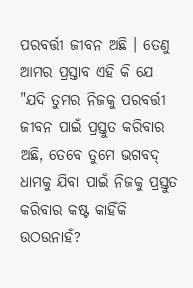ପରବର୍ତ୍ତୀ ଜୀବନ ଅଛି । ତେଣୁ ଆମର ପ୍ରସ୍ତାବ ଏହି କି ଯେ "ଯଦି ତୁମର ନିଜକୁ ପରବର୍ତ୍ତୀ ଜୀବନ ପାଇଁ ପ୍ରସ୍ତୁତ କରିବାର ଅଛି, ତେବେ ତୁମେ ଭଗବଦ୍ ଧାମକୁ ଯିବା ପାଇଁ ନିଜକୁ ପ୍ରସ୍ତୁତ କରିବାର କଷ୍ଟ କାହିଁକି ଉଠଉନାହଁ?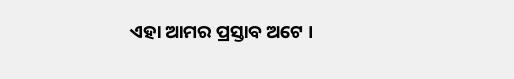ଏହା ଆମର ପ୍ରସ୍ତାବ ଅଟେ ।